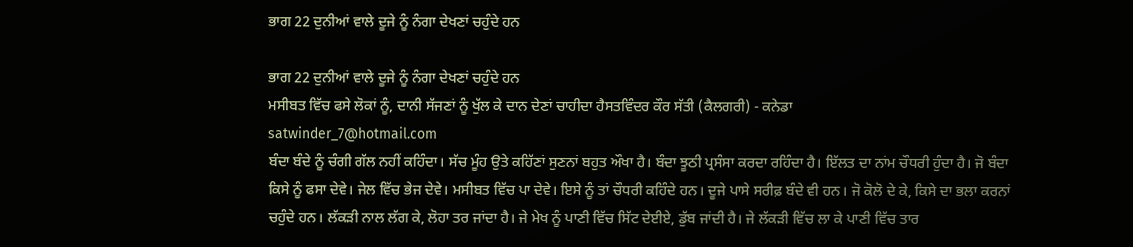ਭਾਗ 22 ਦੁਨੀਆਂ ਵਾਲੇ ਦੂਜੇ ਨੂੰ ਨੰਗਾ ਦੇਖਣਾਂ ਚਹੁੰਦੇ ਹਨ

ਭਾਗ 22 ਦੁਨੀਆਂ ਵਾਲੇ ਦੂਜੇ ਨੂੰ ਨੰਗਾ ਦੇਖਣਾਂ ਚਹੁੰਦੇ ਹਨ
ਮਸੀਬਤ ਵਿੱਚ ਫਸੇ ਲੋਕਾਂ ਨੂੰ, ਦਾਨੀ ਸੱਜਣਾਂ ਨੂੰ ਖੁੱਲ ਕੇ ਦਾਨ ਦੇਣਾਂ ਚਾਹੀਦਾ ਹੈਸਤਵਿੰਦਰ ਕੌਰ ਸੱਤੀ (ਕੈਲਗਰੀ) - ਕਨੇਡਾ
satwinder_7@hotmail.com
ਬੰਦਾ ਬੰਦੇ ਨੂੰ ਚੰਗੀ ਗੱਲ ਨਹੀਂ ਕਹਿੰਦਾ। ਸੱਚ ਮੂੰਹ ਉਤੇ ਕਹਿੱਣਾਂ ਸੁਣਨਾਂ ਬਹੁਤ ਔਖਾ ਹੈ। ਬੰਦਾ ਝੂਠੀ ਪ੍ਰਸੰਸਾ ਕਰਦਾ ਰਹਿੰਦਾ ਹੈ। ਇੱਲਤ ਦਾ ਨਾਂਮ ਚੌਧਰੀ ਹੁੰਦਾ ਹੈ। ਜੋ ਬੰਦਾ ਕਿਸੇ ਨੂੰ ਫਸਾ ਦੇਵੇ। ਜੇਲ ਵਿੱਚ ਭੇਜ ਦੇਵੇ। ਮਸੀਬਤ ਵਿੱਚ ਪਾ ਦੇਵੇ। ਇਸੇ ਨੂੰ ਤਾਂ ਚੌਧਰੀ ਕਹਿੰਦੇ ਹਨ। ਦੂਜੇ ਪਾਸੇ ਸਰੀਫ਼ ਬੰਦੇ ਵੀ ਹਨ। ਜੋ ਕੋਲੋ ਦੇ ਕੇ, ਕਿਸੇ ਦਾ ਭਲਾ ਕਰਨਾਂ ਚਹੁੰਦੇ ਹਨ। ਲੱਕੜੀ ਨਾਲ ਲੱਗ ਕੇ, ਲੋਹਾ ਤਰ ਜਾਂਦਾ ਹੈ। ਜੇ ਮੇਖ ਨੂੰ ਪਾਣੀ ਵਿੱਚ ਸਿੱਟ ਦੇਈਏ, ਡੁੱਬ ਜਾਂਦੀ ਹੈ। ਜੇ ਲੱਕੜੀ ਵਿੱਚ ਲਾ ਕੇ ਪਾਣੀ ਵਿੱਚ ਤਾਰ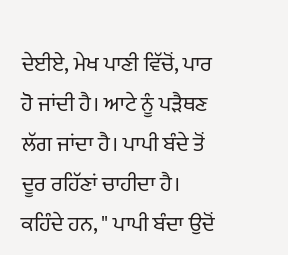ਦੇਈਏ, ਮੇਖ ਪਾਣੀ ਵਿੱਚੋਂ, ਪਾਰ ਹੋ ਜਾਂਦੀ ਹੈ। ਆਟੇ ਨੂੰ ਪੜੈਥਣ ਲੱਗ ਜਾਂਦਾ ਹੈ। ਪਾਪੀ ਬੰਦੇ ਤੋਂ ਦੂਰ ਰਹਿੱਣਾਂ ਚਾਹੀਦਾ ਹੈ। ਕਹਿੰਦੇ ਹਨ, " ਪਾਪੀ ਬੰਦਾ ਉਦੋਂ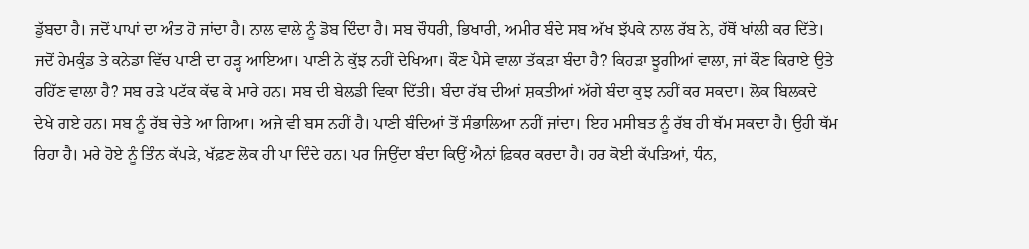ਡੁੱਬਦਾ ਹੈ। ਜਦੋਂ ਪਾਪਾਂ ਦਾ ਅੰਤ ਹੋ ਜਾਂਦਾ ਹੈ। ਨਾਲ ਵਾਲੇ ਨੂੰ ਡੋਬ ਦਿੰਦਾ ਹੈ। ਸਬ ਚੌਧਰੀ, ਭਿਖਾਰੀ, ਅਮੀਰ ਬੰਦੇ ਸਬ ਅੱਖ ਝੱਪਕੇ ਨਾਲ ਰੱਬ ਨੇ, ਹੱਥੋਂ ਖਾਂਲੀ ਕਰ ਦਿੱਤੇ। ਜਦੋਂ ਹੇਮਕੁੰਡ ਤੇ ਕਨੇਡਾ ਵਿੱਚ ਪਾਣੀ ਦਾ ਹੜ੍ਹ ਆਇਆ। ਪਾਣੀ ਨੇ ਕੁੱਝ ਨਹੀਂ ਦੇਖਿਆ। ਕੌਣ ਪੈਸੇ ਵਾਲਾ ਤੱਕੜਾ ਬੰਦਾ ਹੈ? ਕਿਹੜਾ ਝੂਗੀਆਂ ਵਾਲਾ, ਜਾਂ ਕੌਣ ਕਿਰਾਏ ਉਤੇ ਰਹਿੱਣ ਵਾਲਾ ਹੈ? ਸਬ ਰੜੇ ਪਟੱਕ ਕੱਢ ਕੇ ਮਾਰੇ ਹਨ। ਸਬ ਦੀ ਬੇਲਡੀ ਵਿਕਾ ਦਿੱਤੀ। ਬੰਦਾ ਰੱਬ ਦੀਆਂ ਸ਼ਕਤੀਆਂ ਅੱਗੇ ਬੰਦਾ ਕੁਝ ਨਹੀਂ ਕਰ ਸਕਦਾ। ਲੋਕ ਬਿਲਕਦੇ ਦੇਖੇ ਗਏ ਹਨ। ਸਬ ਨੂੰ ਰੱਬ ਚੇਤੇ ਆ ਗਿਆ। ਅਜੇ ਵੀ ਬਸ ਨਹੀਂ ਹੈ। ਪਾਣੀ ਬੰਦਿਆਂ ਤੋਂ ਸੰਭਾਲਿਆ ਨਹੀਂ ਜਾਂਦਾ। ਇਹ ਮਸੀਬਤ ਨੂੰ ਰੱਬ ਹੀ ਥੱਮ ਸਕਦਾ ਹੈ। ਉਹੀ ਥੱਮ ਰਿਹਾ ਹੈ। ਮਰੇ ਹੋਏ ਨੂੰ ਤਿੰਨ ਕੱਪੜੇ, ਖੱਫ਼ਣ ਲੋਕ ਹੀ ਪਾ ਦਿੰਦੇ ਹਨ। ਪਰ ਜਿਉਂਦਾ ਬੰਦਾ ਕਿਉਂ ਐਨਾਂ ਫ਼ਿਕਰ ਕਰਦਾ ਹੈ। ਹਰ ਕੋਈ ਕੱਪੜਿਆਂ, ਧੰਨ,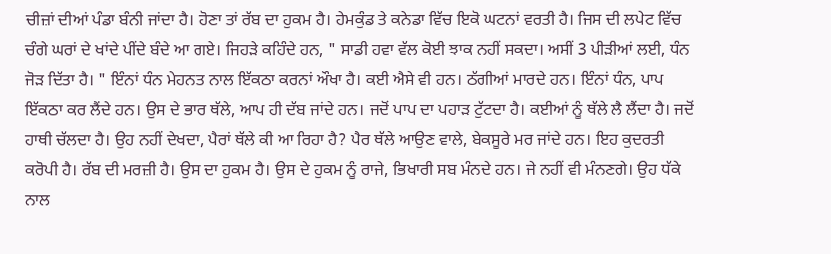ਚੀਜ਼ਾਂ ਦੀਆਂ ਪੰਡਾ ਬੰਨੀ ਜਾਂਦਾ ਹੈ। ਹੋਣਾ ਤਾਂ ਰੱਬ ਦਾ ਹੁਕਮ ਹੈ। ਹੇਮਕੁੰਡ ਤੇ ਕਨੇਡਾ ਵਿੱਚ ਇਕੋ ਘਟਨਾਂ ਵਰਤੀ ਹੈ। ਜਿਸ ਦੀ ਲਪੇਟ ਵਿੱਚ ਚੰਗੇ ਘਰਾਂ ਦੇ ਖਾਂਦੇ ਪੀਂਦੇ ਬੰਦੇ ਆ ਗਏ। ਜਿਹੜੇ ਕਹਿੰਦੇ ਹਨ, " ਸਾਡੀ ਹਵਾ ਵੱਲ ਕੋਈ ਝਾਕ ਨਹੀਂ ਸਕਦਾ। ਅਸੀਂ 3 ਪੀੜੀਆਂ ਲਈ, ਧੰਨ ਜੋੜ ਦਿੱਤਾ ਹੈ। " ਇੰਨਾਂ ਧੰਨ ਮੇਹਨਤ ਨਾਲ ਇੱਕਠਾ ਕਰਨਾਂ ਔਖਾ ਹੈ। ਕਈ ਐਸੇ ਵੀ ਹਨ। ਠੱਗੀਆਂ ਮਾਰਦੇ ਹਨ। ਇੰਨਾਂ ਧੰਨ, ਪਾਪ ਇੱਕਠਾ ਕਰ ਲੈਂਦੇ ਹਨ। ਉਸ ਦੇ ਭਾਰ ਥੱਲੇ, ਆਪ ਹੀ ਦੱਬ ਜਾਂਦੇ ਹਨ। ਜਦੋਂ ਪਾਪ ਦਾ ਪਹਾੜ ਟੁੱਟਦਾ ਹੈ। ਕਈਆਂ ਨੂੰ ਥੱਲੇ ਲੈ ਲੈਂਦਾ ਹੈ। ਜਦੋਂ ਹਾਥੀ ਚੱਲਦਾ ਹੈ। ਉਹ ਨਹੀਂ ਦੇਖਦਾ, ਪੈਰਾਂ ਥੱਲੇ ਕੀ ਆ ਰਿਹਾ ਹੈ? ਪੈਰ ਥੱਲੇ ਆਉਣ ਵਾਲੇ, ਬੇਕਸੂਰੇ ਮਰ ਜਾਂਦੇ ਹਨ। ਇਹ ਕੁਦਰਤੀ ਕਰੋਪੀ ਹੈ। ਰੱਬ ਦੀ ਮਰਜ਼ੀ ਹੈ। ਉਸ ਦਾ ਹੁਕਮ ਹੈ। ਉਸ ਦੇ ਹੁਕਮ ਨੂੰ ਰਾਜੇ, ਭਿਖਾਰੀ ਸਬ ਮੰਨਦੇ ਹਨ। ਜੇ ਨਹੀਂ ਵੀ ਮੰਨਣਗੇ। ਉਹ ਧੱਕੇ ਨਾਲ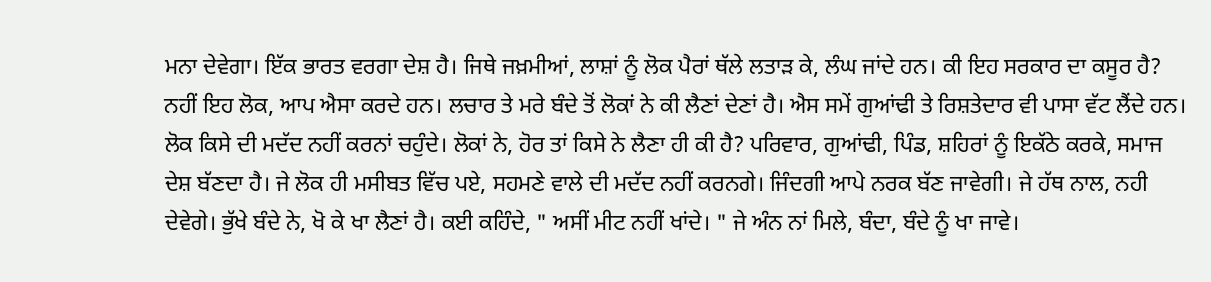ਮਨਾ ਦੇਵੇਗਾ। ਇੱਕ ਭਾਰਤ ਵਰਗਾ ਦੇਸ਼ ਹੈ। ਜਿਥੇ ਜਖ਼ਮੀਆਂ, ਲਾਸ਼ਾਂ ਨੂੰ ਲੋਕ ਪੈਰਾਂ ਥੱਲੇ ਲਤਾੜ ਕੇ, ਲੰਘ ਜਾਂਦੇ ਹਨ। ਕੀ ਇਹ ਸਰਕਾਰ ਦਾ ਕਸੂਰ ਹੈ? ਨਹੀਂ ਇਹ ਲੋਕ, ਆਪ ਐਸਾ ਕਰਦੇ ਹਨ। ਲਚਾਰ ਤੇ ਮਰੇ ਬੰਦੇ ਤੋਂ ਲੋਕਾਂ ਨੇ ਕੀ ਲੈਣਾਂ ਦੇਣਾਂ ਹੈ। ਐਸ ਸਮੇਂ ਗੁਆਂਢੀ ਤੇ ਰਿਸ਼ਤੇਦਾਰ ਵੀ ਪਾਸਾ ਵੱਟ ਲੈਂਦੇ ਹਨ। ਲੋਕ ਕਿਸੇ ਦੀ ਮਦੱਦ ਨਹੀਂ ਕਰਨਾਂ ਚਹੁੰਦੇ। ਲੋਕਾਂ ਨੇ, ਹੋਰ ਤਾਂ ਕਿਸੇ ਨੇ ਲੈਣਾ ਹੀ ਕੀ ਹੈ? ਪਰਿਵਾਰ, ਗੁਆਂਢੀ, ਪਿੰਡ, ਸ਼ਹਿਰਾਂ ਨੂੰ ਇਕੱਠੇ ਕਰਕੇ, ਸਮਾਜ ਦੇਸ਼ ਬੱਣਦਾ ਹੈ। ਜੇ ਲੋਕ ਹੀ ਮਸੀਬਤ ਵਿੱਚ ਪਏ, ਸਹਮਣੇ ਵਾਲੇ ਦੀ ਮਦੱਦ ਨਹੀਂ ਕਰਨਗੇ। ਜਿੰਦਗੀ ਆਪੇ ਨਰਕ ਬੱਣ ਜਾਵੇਗੀ। ਜੇ ਹੱਥ ਨਾਲ, ਨਹੀ ਦੇਵੇਗੇ। ਭੁੱਖੇ ਬੰਦੇ ਨੇ, ਖੋ ਕੇ ਖਾ ਲੈਣਾਂ ਹੈ। ਕਈ ਕਹਿੰਦੇ, " ਅਸੀਂ ਮੀਟ ਨਹੀਂ ਖਾਂਦੇ। " ਜੇ ਅੰਨ ਨਾਂ ਮਿਲੇ, ਬੰਦਾ, ਬੰਦੇ ਨੂੰ ਖਾ ਜਾਵੇ।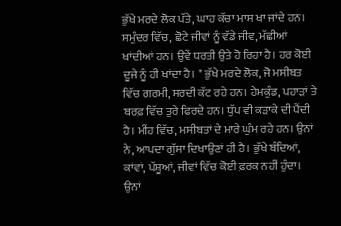ਭੁੱਖੇ ਮਰਦੇ ਲੋਕ ਪੱਤੇ, ਘਾਹ ਕੱਚਾ ਮਾਸ ਖਾ ਜਾਂਦੇ ਹਨ। ਸਮੁੰਦਰ ਵਿੱਚ, ਛੋਟੇ ਜੀਵਾਂ ਨੂੰ ਵੱਡੇ ਜੀਵ, ਮੱਛੀਆਂ ਖਾਂਦੀਆਂ ਹਨ। ਉਵੇਂ ਧਰਤੀ ਉਤੇ ਹੋ ਰਿਹਾ ਹੈ। ਹਰ ਕੋਈ ਦੂਜੇ ਨੂੰ ਹੀ ਖਾਂਦਾ ਹੈ। " ਭੁੱਖੇ ਮਰਦੇ ਲੋਕ, ਜੋ ਮਸੀਬਤ ਵਿੱਚ ਗਰਮੀ, ਸਰਦੀ ਕੱਟ ਰਹੇ ਹਨ। ਹੇਮਕੁੰਡ, ਪਹਾੜਾਂ ਤੇ ਬਰਫ਼ ਵਿੱਚ ਤੁਰੇ ਫਿਰਦੇ ਹਨ। ਧੁੱਪ ਵੀ ਕੜਾਕੇ ਦੀ ਪੈਂਦੀ ਹੈ। ਮੀਂਹ ਵਿੱਚ, ਮਸੀਬਤਾਂ ਦੇ ਮਾਰੇ ਘੁੰਮ ਰਹੇ ਹਨ। ਉਨਾਂ ਨੇ, ਆਪਦਾ ਗੁੱਸਾ ਦਿਖਾਉਣਾਂ ਹੀ ਹੈ। ਭੁੱਖੇ ਬੰਦਿਆਂ, ਕਾਂਵਾਂ, ਪੱਸ਼ੂਆਂ, ਜੀਵਾਂ ਵਿੱਚ ਕੋਈ ਫ਼ਰਕ ਨਹੀਂ ਹੁੰਦਾ। ਉਨਾਂ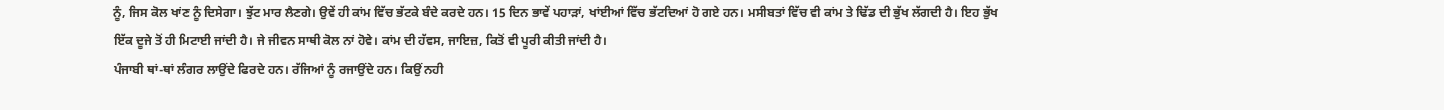ਨੂੰ, ਜਿਸ ਕੋਲ ਖਾਂਣ ਨੂੰ ਦਿਸੇਗਾ। ਝੁੱਟ ਮਾਰ ਲੈਣਗੇ। ਉਵੇਂ ਹੀ ਕਾਂਮ ਵਿੱਚ ਭੱਟਕੇ ਬੰਦੇ ਕਰਦੇ ਹਨ। 15 ਦਿਨ ਭਾਵੇਂ ਪਹਾੜਾਂ, ਖਾਂਈਆਂ ਵਿੱਚ ਭੱਟਦਿਆਂ ਹੋ ਗਏ ਹਨ। ਮਸੀਬਤਾਂ ਵਿੱਚ ਵੀ ਕਾਂਮ ਤੇ ਢਿੱਡ ਦੀ ਭੁੱਖ ਲੱਗਦੀ ਹੈ। ਇਹ ਭੁੱਖ ਇੱਕ ਦੂਜੇ ਤੋਂ ਹੀ ਮਿਟਾਈ ਜਾਂਦੀ ਹੈ। ਜੇ ਜੀਵਨ ਸਾਥੀ ਕੋਲ ਨਾਂ ਹੋਵੇ। ਕਾਂਮ ਦੀ ਹੱਵਸ, ਜਾਇਜ਼, ਕਿਤੋਂ ਵੀ ਪੂਰੀ ਕੀਤੀ ਜਾਂਦੀ ਹੈ।
ਪੰਜਾਬੀ ਥਾਂ-ਥਾਂ ਲੰਗਰ ਲਾਉਂਦੇ ਫਿਰਦੇ ਹਨ। ਰੱਜਿਆਂ ਨੂੰ ਰਜਾਉਂਦੇ ਹਨ। ਕਿਉਂ ਨਹੀ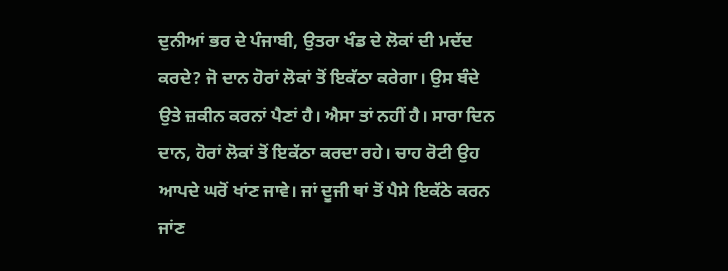ਦੁਨੀਆਂ ਭਰ ਦੇ ਪੰਜਾਬੀ, ਉਤਰਾ ਖੰਡ ਦੇ ਲੋਕਾਂ ਦੀ ਮਦੱਦ ਕਰਦੇ? ਜੋ ਦਾਨ ਹੋਰਾਂ ਲੋਕਾਂ ਤੋਂ ਇਕੱਠਾ ਕਰੇਗਾ। ਉਸ ਬੰਦੇ ਉਤੇ ਜ਼ਕੀਨ ਕਰਨਾਂ ਪੈਣਾਂ ਹੈ। ਐਸਾ ਤਾਂ ਨਹੀਂ ਹੈ। ਸਾਰਾ ਦਿਨ ਦਾਨ, ਹੋਰਾਂ ਲੋਕਾਂ ਤੋਂ ਇਕੱਠਾ ਕਰਦਾ ਰਹੇ। ਚਾਹ ਰੋਟੀ ਉਹ ਆਪਦੇ ਘਰੋਂ ਖਾਂਣ ਜਾਵੇ। ਜਾਂ ਦੂਜੀ ਥਾਂ ਤੋਂ ਪੈਸੇ ਇਕੱਠੇ ਕਰਨ ਜਾਂਣ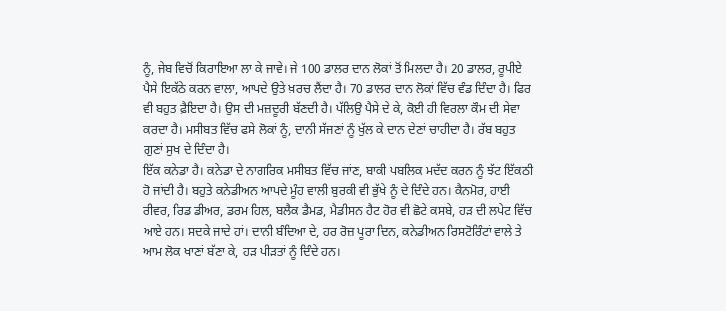ਨੂੰ, ਜੇਬ ਵਿਚੋਂ ਕਿਰਾਇਆ ਲਾ ਕੇ ਜਾਵੇ। ਜੇ 100 ਡਾਲਰ ਦਾਨ ਲੋਕਾਂ ਤੋਂ ਮਿਲਦਾ ਹੈ। 20 ਡਾਲਰ, ਰੂਪੀਏ ਪੈਸੇ ਇਕੱਠੇ ਕਰਨ ਵਾਲਾ, ਆਪਦੇ ਉਤੇ ਖ਼ਰਚ ਲੈਂਦਾ ਹੈ। 70 ਡਾਲਰ ਦਾਨ ਲੋਕਾਂ ਵਿੱਚ ਵੰਡ ਦਿੰਦਾ ਹੈ। ਫਿਰ ਵੀ ਬਹੁਤ ਫ਼ੈਇਦਾ ਹੈ। ਉਸ ਦੀ ਮਜ਼ਦੂਰੀ ਬੱਣਦੀ ਹੈ। ਪੱਲਿਉ ਪੈਸੇ ਦੇ ਕੇ, ਕੋਈ ਹੀ ਵਿਰਲਾ ਕੌਮ ਦੀ ਸੇਵਾ ਕਰਦਾ ਹੈ। ਮਸੀਬਤ ਵਿੱਚ ਫਸੇ ਲੋਕਾਂ ਨੂੰ, ਦਾਨੀ ਸੱਜਣਾਂ ਨੂੰ ਖੁੱਲ ਕੇ ਦਾਨ ਦੇਣਾਂ ਚਾਹੀਦਾ ਹੈ। ਰੱਬ ਬਹੁਤ ਗੁਣਾਂ ਸੁਖ ਦੇ ਦਿੰਦਾ ਹੈ।
ਇੱਕ ਕਨੇਡਾ ਹੈ। ਕਨੇਡਾ ਦੇ ਨਾਗਰਿਕ ਮਸੀਬਤ ਵਿੱਚ ਜਾਂਣ, ਬਾਕੀ ਪਬਲਿਕ ਮਦੱਦ ਕਰਨ ਨੂੰ ਝੱਟ ਇੱਕਠੀ ਹੋ ਜਾਂਦੀ ਹੈ। ਬਹੁਤੇ ਕਨੇਡੀਅਨ ਆਪਦੇ ਮੂੰਹ ਵਾਲੀ ਬੁਰਕੀ ਵੀ ਭੁੱਖੇ ਨੂੰ ਦੇ ਦਿੰਦੇ ਹਨ। ਕੈਨਮੋਰ, ਹਾਈ ਰੀਵਰ, ਰਿਡ ਡੀਅਰ, ਡਰਮ ਹਿਲ, ਬਲੈਕ ਡੈਮਡ, ਮੈਡੀਸਨ ਹੈਟ ਹੋਰ ਵੀ ਛੋਟੇ ਕਸਬੇ, ਹੜ ਦੀ ਲਪੇਟ ਵਿੱਚ ਆਏ ਹਨ। ਸਦਕੇ ਜਾਦੇ ਹਾਂ। ਦਾਨੀ ਬੰਦਿਆ ਦੇ, ਹਰ ਰੋਜ਼ ਪੂਰਾ ਦਿਨ, ਕਨੇਡੀਅਨ ਰਿਸਟੋਰਿੰਟਾਂ ਵਾਲੇ ਤੇ ਆਮ ਲੋਕ ਖਾਣਾਂ ਬੱਣਾ ਕੇ, ਹੜ ਪੀੜਤਾਂ ਨੂੰ ਦਿੰਦੇ ਹਨ।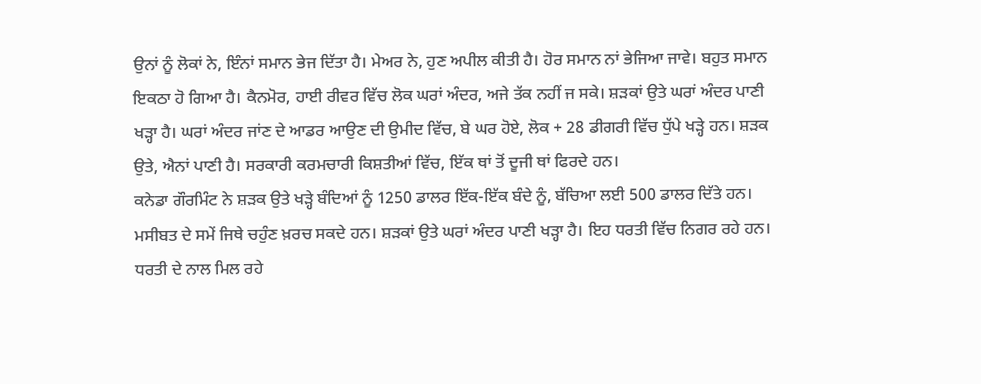ਉਨਾਂ ਨੂੰ ਲੋਕਾਂ ਨੇ, ਇੰਨਾਂ ਸਮਾਨ ਭੇਜ ਦਿੱਤਾ ਹੈ। ਮੇਅਰ ਨੇ, ਹੁਣ ਅਪੀਲ ਕੀਤੀ ਹੈ। ਹੋਰ ਸਮਾਨ ਨਾਂ ਭੇਜਿਆ ਜਾਵੇ। ਬਹੁਤ ਸਮਾਨ ਇਕਠਾ ਹੋ ਗਿਆ ਹੈ। ਕੈਨਮੋਰ, ਹਾਈ ਰੀਵਰ ਵਿੱਚ ਲੋਕ ਘਰਾਂ ਅੰਦਰ, ਅਜੇ ਤੱਕ ਨਹੀਂ ਜ ਸਕੇ। ਸ਼ੜਕਾਂ ਉਤੇ ਘਰਾਂ ਅੰਦਰ ਪਾਣੀ ਖੜ੍ਹਾ ਹੈ। ਘਰਾਂ ਅੰਦਰ ਜਾਂਣ ਦੇ ਆਡਰ ਆਉਣ ਦੀ ਉਮੀਦ ਵਿੱਚ, ਬੇ ਘਰ ਹੋਏ, ਲੋਕ + 28 ਡੀਗਰੀ ਵਿੱਚ ਧੁੱਪੇ ਖੜ੍ਹੇ ਹਨ। ਸ਼ੜਕ ਉਤੇ, ਐਨਾਂ ਪਾਣੀ ਹੈ। ਸਰਕਾਰੀ ਕਰਮਚਾਰੀ ਕਿਸ਼ਤੀਆਂ ਵਿੱਚ, ਇੱਕ ਥਾਂ ਤੋਂ ਦੂਜੀ ਥਾਂ ਫਿਰਦੇ ਹਨ।
ਕਨੇਡਾ ਗੌਰਮਿੰਟ ਨੇ ਸ਼ੜਕ ਉਤੇ ਖੜ੍ਹੇ ਬੰਦਿਆਂ ਨੂੰ 1250 ਡਾਲਰ ਇੱਕ-ਇੱਕ ਬੰਦੇ ਨੂੰ, ਬੱਚਿਆ ਲਈ 500 ਡਾਲਰ ਦਿੱਤੇ ਹਨ। ਮਸੀਬਤ ਦੇ ਸਮੇਂ ਜਿਥੇ ਚਹੁੰਣ ਖ਼ਰਚ ਸਕਦੇ ਹਨ। ਸ਼ੜਕਾਂ ਉਤੇ ਘਰਾਂ ਅੰਦਰ ਪਾਣੀ ਖੜ੍ਹਾ ਹੈ। ਇਹ ਧਰਤੀ ਵਿੱਚ ਨਿਗਰ ਰਹੇ ਹਨ। ਧਰਤੀ ਦੇ ਨਾਲ ਮਿਲ ਰਹੇ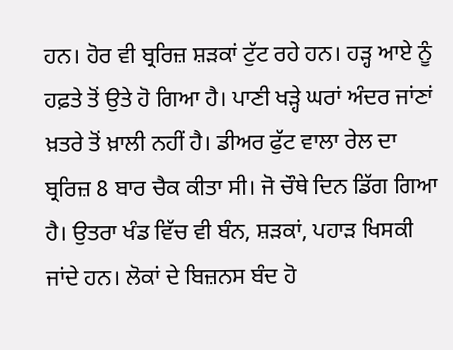ਹਨ। ਹੋਰ ਵੀ ਬ੍ਰਰਿਜ਼ ਸ਼ੜਕਾਂ ਟੁੱਟ ਰਹੇ ਹਨ। ਹੜ੍ਹ ਆਏ ਨੂੰ ਹਫ਼ਤੇ ਤੋਂ ਉਤੇ ਹੋ ਗਿਆ ਹੈ। ਪਾਣੀ ਖੜ੍ਹੇ ਘਰਾਂ ਅੰਦਰ ਜਾਂਣਾਂ ਖ਼ਤਰੇ ਤੋਂ ਖ਼ਾਲੀ ਨਹੀਂ ਹੈ। ਡੀਅਰ ਫੁੱਟ ਵਾਲਾ ਰੇਲ ਦਾ ਬ੍ਰਰਿਜ਼ 8 ਬਾਰ ਚੈਕ ਕੀਤਾ ਸੀ। ਜੋ ਚੌਥੇ ਦਿਨ ਡਿੱਗ ਗਿਆ ਹੈ। ਉਤਰਾ ਖੰਡ ਵਿੱਚ ਵੀ ਬੰਨ, ਸ਼ੜਕਾਂ, ਪਹਾੜ ਖਿਸਕੀ ਜਾਂਦੇ ਹਨ। ਲੋਕਾਂ ਦੇ ਬਿਜ਼ਨਸ ਬੰਦ ਹੋ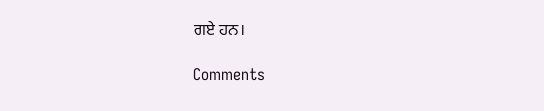ਗਏ ਹਨ।

Comments